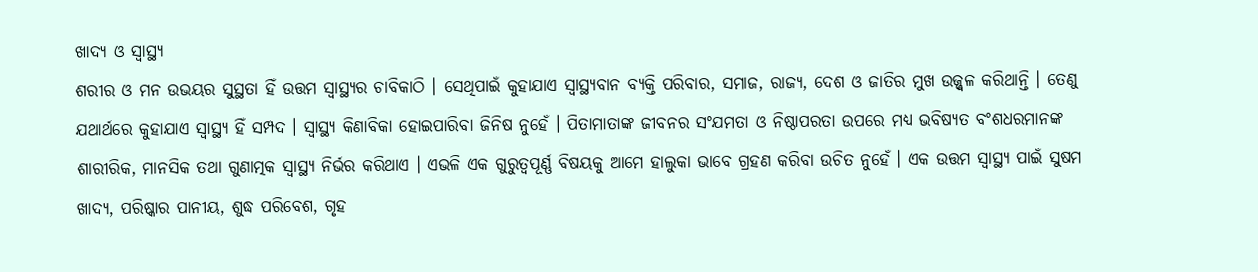ଖାଦ୍ୟ ଓ ସ୍ୱାସ୍ଥ୍ୟ
ଶରୀର ଓ ମନ ଉଭୟର ସୁସ୍ଥତା ହିଁ ଉତ୍ତମ ସ୍ୱାସ୍ଥ୍ୟର ଚାବିକାଠି । ସେଥିପାଇଁ କୁହାଯାଏ ସ୍ୱାସ୍ଥ୍ୟବାନ ବ୍ୟକ୍ତି ପରିବାର, ସମାଜ, ରାଜ୍ୟ, ଦେଶ ଓ ଜାତିର ମୁଖ ଉଜ୍ଜ୍ୱଳ କରିଥାନ୍ତି । ତେଣୁ ଯଥାର୍ଥରେ କୁହାଯାଏ ସ୍ୱାସ୍ଥ୍ୟ ହିଁ ସମ୍ପଦ । ସ୍ୱାସ୍ଥ୍ୟ କିଣାବିକା ହୋଇପାରିବା ଜିନିଷ ନୁହେଁ । ପିତାମାତାଙ୍କ ଜୀବନର ସଂଯମତା ଓ ନିଷ୍ଠାପରତା ଉପରେ ମଧ୍ୟ ଭବିଷ୍ୟତ ବଂଶଧରମାନଙ୍କ ଶାରୀରିକ, ମାନସିକ ତଥା ଗୁଣାତ୍ମକ ସ୍ୱାସ୍ଥ୍ୟ ନିର୍ଭର କରିଥାଏ । ଏଭଳି ଏକ ଗୁରୁତ୍ୱପୂର୍ଣ୍ଣ ବିଷୟକୁ ଆମେ ହାଲୁକା ଭାବେ ଗ୍ରହଣ କରିବା ଉଚିତ ନୁହେଁ । ଏକ ଉତ୍ତମ ସ୍ୱାସ୍ଥ୍ୟ ପାଇଁ ସୁଷମ ଖାଦ୍ୟ, ପରିଷ୍କାର ପାନୀୟ, ଶୁଦ୍ଧ ପରିବେଶ, ଗୃହ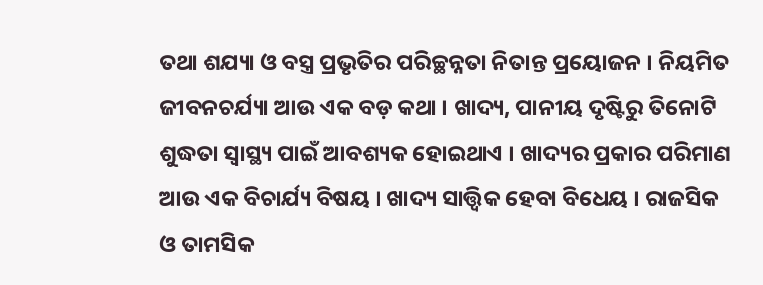ତଥା ଶଯ୍ୟା ଓ ବସ୍ତ୍ର ପ୍ରଭୃତିର ପରିଚ୍ଛନ୍ନତା ନିତାନ୍ତ ପ୍ରୟୋଜନ । ନିୟମିତ ଜୀବନଚର୍ଯ୍ୟା ଆଉ ଏକ ବଡ଼ କଥା । ଖାଦ୍ୟ, ପାନୀୟ ଦୃଷ୍ଟିରୁ ତିନୋଟି ଶୁଦ୍ଧତା ସ୍ୱାସ୍ଥ୍ୟ ପାଇଁ ଆବଶ୍ୟକ ହୋଇଥାଏ । ଖାଦ୍ୟର ପ୍ରକାର ପରିମାଣ ଆଉ ଏକ ବିଚାର୍ଯ୍ୟ ବିଷୟ । ଖାଦ୍ୟ ସାତ୍ତ୍ୱିକ ହେବା ବିଧେୟ । ରାଜସିକ ଓ ତାମସିକ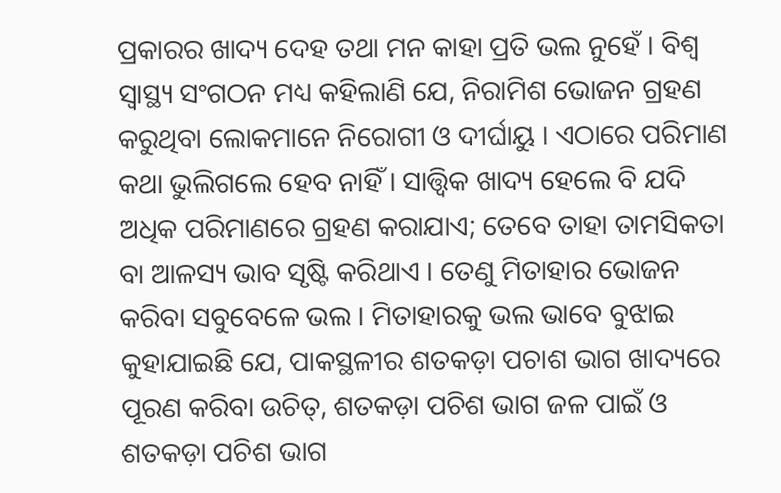ପ୍ରକାରର ଖାଦ୍ୟ ଦେହ ତଥା ମନ କାହା ପ୍ରତି ଭଲ ନୁହେଁ । ବିଶ୍ୱ ସ୍ୱାସ୍ଥ୍ୟ ସଂଗଠନ ମଧ୍ୟ କହିଲାଣି ଯେ, ନିରାମିଶ ଭୋଜନ ଗ୍ରହଣ କରୁଥିବା ଲୋକମାନେ ନିରୋଗୀ ଓ ଦୀର୍ଘାୟୁ । ଏଠାରେ ପରିମାଣ କଥା ଭୁଲିଗଲେ ହେବ ନାହିଁ । ସାତ୍ତ୍ୱିକ ଖାଦ୍ୟ ହେଲେ ବି ଯଦି ଅଧିକ ପରିମାଣରେ ଗ୍ରହଣ କରାଯାଏ; ତେବେ ତାହା ତାମସିକତା ବା ଆଳସ୍ୟ ଭାବ ସୃଷ୍ଟି କରିଥାଏ । ତେଣୁ ମିତାହାର ଭୋଜନ କରିବା ସବୁବେଳେ ଭଲ । ମିତାହାରକୁ ଭଲ ଭାବେ ବୁଝାଇ କୁହାଯାଇଛି ଯେ, ପାକସ୍ଥଳୀର ଶତକଡ଼ା ପଚାଶ ଭାଗ ଖାଦ୍ୟରେ ପୂରଣ କରିବା ଉଚିତ୍, ଶତକଡ଼ା ପଚିଶ ଭାଗ ଜଳ ପାଇଁ ଓ ଶତକଡ଼ା ପଚିଶ ଭାଗ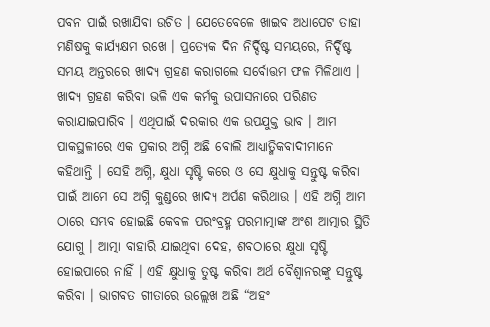ପବନ ପାଇଁ ରଖାଯିବା ଉଚିତ । ଯେତେବେଳେ ଖାଇବ ଅଧାପେଟ ତାହା ମଣିଷକୁ କାର୍ଯ୍ୟକ୍ଷମ ରଖେ । ପ୍ରତ୍ୟେକ ଦିନ ନିର୍ଦ୍ଦିଷ୍ଟ ସମୟରେ, ନିର୍ଦ୍ଦିଷ୍ଟ ସମୟ ଅନ୍ତରରେ ଖାଦ୍ୟ ଗ୍ରହଣ କରାଗଲେ ସର୍ବୋତ୍ତମ ଫଳ ମିଳିଥାଏ ।
ଖାଦ୍ୟ ଗ୍ରହଣ କରିବା ଭଳି ଏକ କର୍ମକୁ ଉପାସନାରେ ପରିଣତ କରାଯାଇପାରିବ । ଏଥିପାଇଁ ଦରକାର ଏକ ଉପଯୁକ୍ତ ଭାବ । ଆମ ପାକସ୍ଥଳୀରେ ଏକ ପ୍ରକାର ଅଗ୍ନି ଅଛି ବୋଲି ଆଧ୍ୟାତ୍ମିକବାଦୀମାନେ କହିଥାନ୍ତି । ସେହି ଅଗ୍ନି, କ୍ଷୁଧା ସୃଷ୍ଟି କରେ ଓ ସେ କ୍ଷୁଧାକୁ ସନ୍ତୁଷ୍ଟ କରିବା ପାଇଁ ଆମେ ସେ ଅଗ୍ନି କୁଣ୍ଡରେ ଖାଦ୍ୟ ଅର୍ପଣ କରିଥାଉ । ଏହି ଅଗ୍ନି ଆମ ଠାରେ ସମ୍ଭବ ହୋଇଛି କେବଳ ପରଂବ୍ରହ୍ମ ପରମାତ୍ମାଙ୍କ ଅଂଶ ଆତ୍ମାର ସ୍ଥିତି ଯୋଗୁ । ଆତ୍ମା ବାହାରି ଯାଇଥିବା ଦେହ, ଶବଠାରେ କ୍ଷୁଧା ସୃଷ୍ଟି ହୋଇପାରେ ନାହିଁ । ଏହି କ୍ଷୁଧାକୁ ତୁଷ୍ଟ କରିବା ଅର୍ଥ ବୈଶ୍ୱାନରଙ୍କୁ ସନ୍ତୁଷ୍ଟ କରିବା । ଭାଗବତ ଗୀତାରେ ଉଲ୍ଲେଖ ଅଛି “ଅହଂ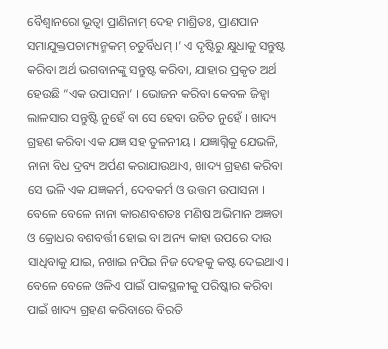ବୈଶ୍ୱାନରୋ ଭୂତ୍ୱା ପ୍ରାଣିନାମ୍ ଦେହ ମାଶ୍ରିତଃ, ପ୍ରାଣପାନ ସମାଯୁକ୍ତପଚାମ୍ୟନ୍ମକମ୍ ଚତୁର୍ବିଧମ୍ ।’ ଏ ଦୃଷ୍ଟିରୁ କ୍ଷୁଧାକୁ ସନ୍ତୁଷ୍ଟ କରିବା ଅର୍ଥ ଭଗବାନଙ୍କୁ ସନ୍ତୁଷ୍ଟ କରିବା, ଯାହାର ପ୍ରକୃତ ଅର୍ଥ ହେଉଛି “ଏକ ଉପାସନା’ । ଭୋଜନ କରିବା କେବଳ ଜିହ୍ୱା ଲାଳସାର ସନ୍ତୁଷ୍ଟି ନୁହେଁ ବା ସେ ହେବା ଉଚିତ ନୁହେଁ । ଖାଦ୍ୟ ଗ୍ରହଣ କରିବା ଏକ ଯଜ୍ଞ ସହ ତୁଳନୀୟ । ଯଜ୍ଞାଗ୍ନିକୁ ଯେଭଳି, ନାନା ବିଧ ଦ୍ରବ୍ୟ ଅର୍ପଣ କରାଯାଉଥାଏ, ଖାଦ୍ୟ ଗ୍ରହଣ କରିବା ସେ ଭଳି ଏକ ଯଜ୍ଞକର୍ମ, ଦେବକର୍ମ ଓ ଉତ୍ତମ ଉପାସନା । ବେଳେ ବେଳେ ନାନା କାରଣବଶତଃ ମଣିଷ ଅଭିମାନ ଅଜ୍ଞତା ଓ କ୍ରୋଧର ବଶବର୍ତ୍ତୀ ହୋଇ ବା ଅନ୍ୟ କାହା ଉପରେ ଦାଉ ସାଧିବାକୁ ଯାଇ, ନଖାଇ ନପିଇ ନିଜ ଦେହକୁ କଷ୍ଟ ଦେଇଥାଏ । ବେଳେ ବେଳେ ଓଳିଏ ପାଇଁ ପାକସ୍ଥଳୀକୁ ପରିଷ୍କାର କରିବା ପାଇଁ ଖାଦ୍ୟ ଗ୍ରହଣ କରିବାରେ ବିରତି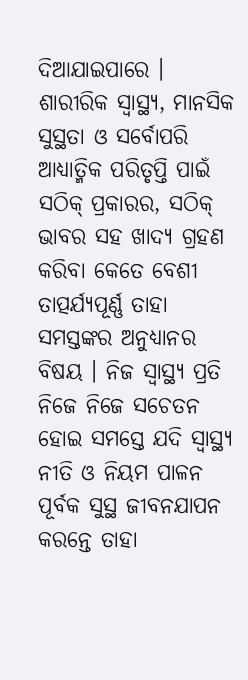ଦିଆଯାଇପାରେ । ଶାରୀରିକ ସ୍ୱାସ୍ଥ୍ୟ, ମାନସିକ ସୁସ୍ଥତା ଓ ସର୍ବୋପରି ଆଧ୍ୟାତ୍ମିକ ପରିତୃପ୍ତି ପାଇଁ ସଠିକ୍ ପ୍ରକାରର, ସଠିକ୍ ଭାବର ସହ ଖାଦ୍ୟ ଗ୍ରହଣ କରିବା କେତେ ବେଶୀ ତାତ୍ପର୍ଯ୍ୟପୂର୍ଣ୍ଣ ତାହା ସମସ୍ତଙ୍କର ଅନୁଧ୍ୟାନର ବିଷୟ । ନିଜ ସ୍ୱାସ୍ଥ୍ୟ ପ୍ରତି ନିଜେ ନିଜେ ସଚେତନ ହୋଇ ସମସ୍ତେ ଯଦି ସ୍ୱାସ୍ଥ୍ୟ ନୀତି ଓ ନିୟମ ପାଳନ ପୂର୍ବକ ସୁସ୍ଥ ଜୀବନଯାପନ କରନ୍ତେ ତାହା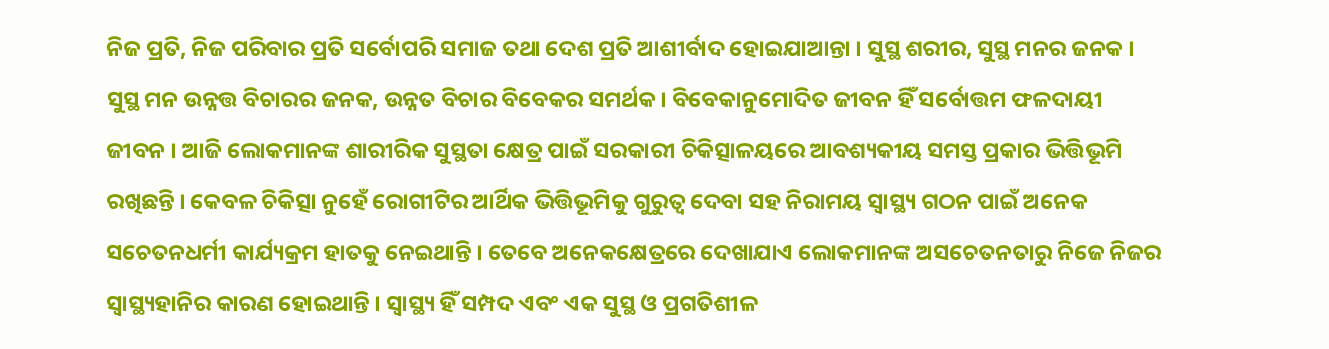ନିଜ ପ୍ରତି, ନିଜ ପରିବାର ପ୍ରତି ସର୍ବୋପରି ସମାଜ ତଥା ଦେଶ ପ୍ରତି ଆଶୀର୍ବାଦ ହୋଇଯାଆନ୍ତା । ସୁସ୍ଥ ଶରୀର, ସୁସ୍ଥ ମନର ଜନକ । ସୁସ୍ଥ ମନ ଉନ୍ନତ୍ତ ବିଚାରର ଜନକ, ଉନ୍ନତ ବିଚାର ବିବେକର ସମର୍ଥକ । ବିବେକାନୁମୋଦିତ ଜୀବନ ହିଁ ସର୍ବୋତ୍ତମ ଫଳଦାୟୀ ଜୀବନ । ଆଜି ଲୋକମାନଙ୍କ ଶାରୀରିକ ସୁସ୍ଥତା କ୍ଷେତ୍ର ପାଇଁ ସରକାରୀ ଚିକିତ୍ସାଳୟରେ ଆବଶ୍ୟକୀୟ ସମସ୍ତ ପ୍ରକାର ଭିତ୍ତିଭୂମି ରଖିଛନ୍ତି । କେବଳ ଚିକିତ୍ସା ନୁହେଁ ରୋଗୀଟିର ଆର୍ଥିକ ଭିତ୍ତିଭୂମିକୁ ଗୁରୁତ୍ୱ ଦେବା ସହ ନିରାମୟ ସ୍ୱାସ୍ଥ୍ୟ ଗଠନ ପାଇଁ ଅନେକ ସଚେତନଧର୍ମୀ କାର୍ଯ୍ୟକ୍ରମ ହାତକୁ ନେଇଥାନ୍ତି । ତେବେ ଅନେକକ୍ଷେତ୍ରରେ ଦେଖାଯାଏ ଲୋକମାନଙ୍କ ଅସଚେତନତାରୁ ନିଜେ ନିଜର ସ୍ୱାସ୍ଥ୍ୟହାନିର କାରଣ ହୋଇଥାନ୍ତି । ସ୍ୱାସ୍ଥ୍ୟ ହିଁ ସମ୍ପଦ ଏବଂ ଏକ ସୁସ୍ଥ ଓ ପ୍ରଗତିଶୀଳ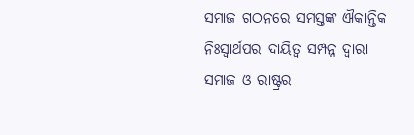ସମାଜ ଗଠନରେ ସମସ୍ତଙ୍କ ଐକାନ୍ତିକ ନିଃସ୍ୱାର୍ଥପର ଦାୟିତ୍ୱ ସମ୍ପନ୍ନ ଦ୍ୱାରା ସମାଜ ଓ ରାଷ୍ଟ୍ରର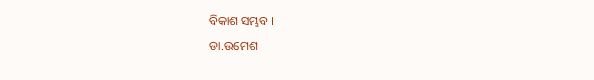ବିକାଶ ସମ୍ଭବ ।
ଡା.ଉମେଶ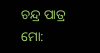ଚନ୍ଦ୍ର ପାତ୍ର
ମୋ: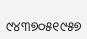୯୪୩୭୦୫୧୯୫୭